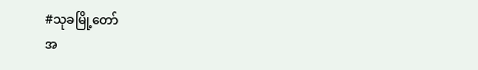#သုခမြို့တော်
အ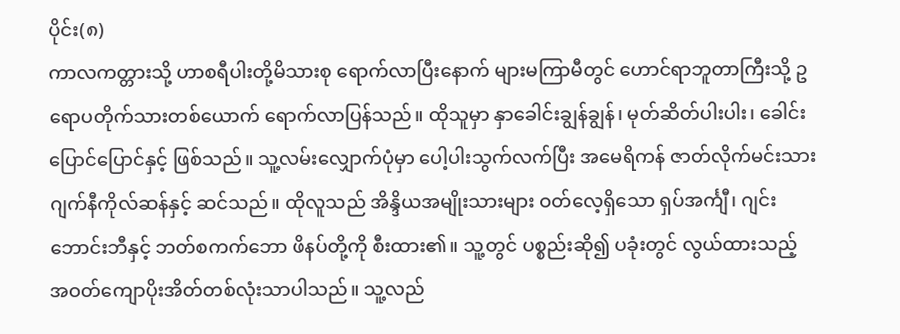ပိုင်း(၈)
ကာလကတ္တားသို့ ဟာစရီပါးတို့မိသားစု ရောက်လာပြီးနောက် များမကြာမီတွင် ဟောင်ရာဘူတာကြီးသို့ ဥရောပတိုက်သားတစ်ယောက် ရောက်လာပြန်သည်။ ထိုသူမှာ နှာခေါင်းချွန်ချွန်၊ မုတ်ဆိတ်ပါးပါး၊ ခေါင်းပြောင်ပြောင်နှင့် ဖြစ်သည်။ သူ့လမ်းလျှောက်ပုံမှာ ပေါ့ပါးသွက်လက်ပြီး အမေရိကန် ဇာတ်လိုက်မင်းသား ဂျက်နီကိုလ်ဆန်နှင့် ဆင်သည်။ ထိုလူသည် အိန္ဒိယအမျိုးသားများ ဝတ်လေ့ရှိသော ရှပ်အင်္ကျီ၊ ဂျင်းဘောင်းဘီနှင့် ဘတ်စကက်ဘော ဖိနပ်တို့ကို စီးထား၏။ သူ့တွင် ပစ္စည်းဆို၍ ပခုံးတွင် လွယ်ထားသည့် အဝတ်ကျောပိုးအိတ်တစ်လုံးသာပါသည်။ သူ့လည်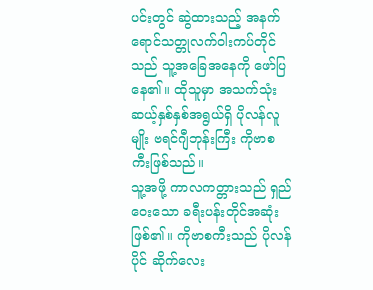ပင်းတွင် ဆွဲထားသည့် အနက်ရောင်သတ္တုလက်ဝါးကပ်တိုင်သည် သူ့အခြေအနေကို ဖော်ပြနေ၏။ ထိုသူမှာ အသက်သုံးဆယ့်နှစ်နှစ်အရွယ်ရှိ ပိုလန်လူမျိုး ဗရင်ဂျီဘုန်းကြီး ကိုဗာစကီးဖြစ်သည်။
သူ့အဖို့ ကာလကတ္တားသည် ရှည်ဝေးသော ခရီးပန်းတိုင်အဆုံးဖြစ်၏။ ကိုဗာစကီးသည် ပိုလန်ပိုင် ဆိုက်လေး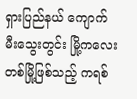ရှားပြည်နယ် ကျောက်မီးသွေးတွင်း မြို့ကလေးတစ်မြို့ဖြစ်သည့် ကရစ်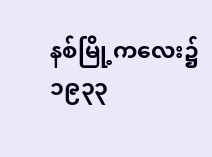နစ်မြို့ကလေး၌ ၁၉၃၃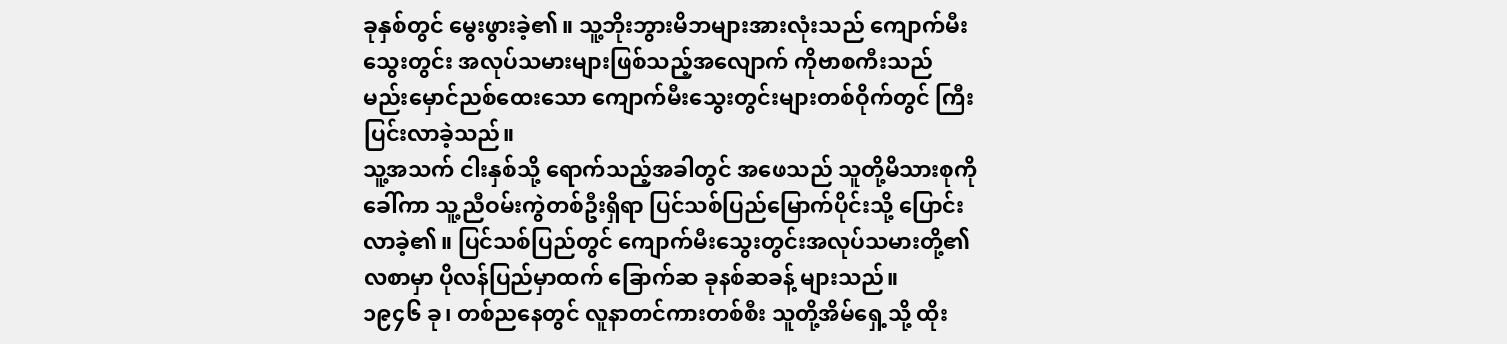ခုနှစ်တွင် မွေးဖွားခဲ့၏။ သူ့ဘိုးဘွားမိဘများအားလုံးသည် ကျောက်မီးသွေးတွင်း အလုပ်သမားများဖြစ်သည့်အလျောက် ကိုဗာစကီးသည် မည်းမှောင်ညစ်ထေးသော ကျောက်မီးသွေးတွင်းများတစ်ဝိုက်တွင် ကြီးပြင်းလာခဲ့သည်။
သူ့အသက် ငါးနှစ်သို့ ရောက်သည့်အခါတွင် အဖေသည် သူတို့မိသားစုကို ခေါ်ကာ သူ့ညီဝမ်းကွဲတစ်ဦးရှိရာ ပြင်သစ်ပြည်မြောက်ပိုင်းသို့ ပြောင်းလာခဲ့၏။ ပြင်သစ်ပြည်တွင် ကျောက်မီးသွေးတွင်းအလုပ်သမားတို့၏လစာမှာ ပိုလန်ပြည်မှာထက် ခြောက်ဆ ခုနစ်ဆခန့် များသည်။
၁၉၄၆ ခု၊ တစ်ညနေတွင် လူနာတင်ကားတစ်စီး သူတို့အိမ်ရှေ့သို့ ထိုး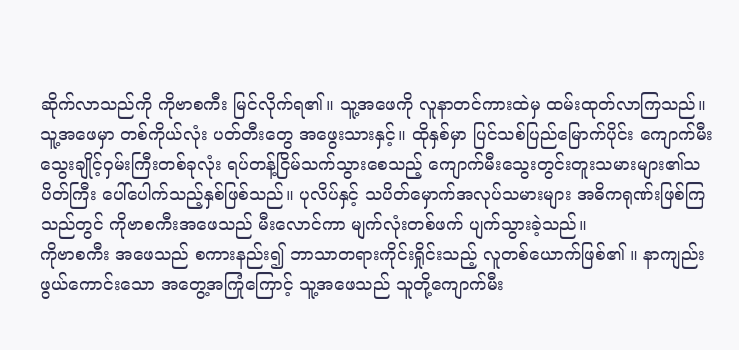ဆိုက်လာသည်ကို ကိုဗာစကီး မြင်လိုက်ရ၏။ သူ့အဖေကို လူနာတင်ကားထဲမှ ထမ်းထုတ်လာကြသည်။ သူ့အဖေမှာ တစ်ကိုယ်လုံး ပတ်တီးတွေ အဖွေးသားနှင့်။ ထိုနှစ်မှာ ပြင်သစ်ပြည်မြောက်ပိုင်း ကျောက်မီးသွေးချိုင့်ဝှမ်းကြီးတစ်ခုလုံး ရပ်တန့်ငြိမ်သက်သွားစေသည့် ကျောက်မီးသွေးတွင်းတူးသမားများ၏သပိတ်ကြီး ပေါ်ပေါက်သည့်နှစ်ဖြစ်သည်။ ပုလိပ်နှင့် သပိတ်မှောက်အလုပ်သမားများ အဓိကရုဏ်းဖြစ်ကြသည်တွင် ကိုဗာစကီးအဖေသည် မီးလောင်ကာ မျက်လုံးတစ်ဖက် ပျက်သွားခဲ့သည်။
ကိုဗာစကီး အဖေသည် စကားနည်း၍ ဘာသာတရားကိုင်းရှိုင်းသည့် လူတစ်ယောက်ဖြစ်၏ ။ နာကျည်းဖွယ်ကောင်းသော အတွေ့အကြုံကြောင့် သူ့အဖေသည် သူတို့ကျောက်မီး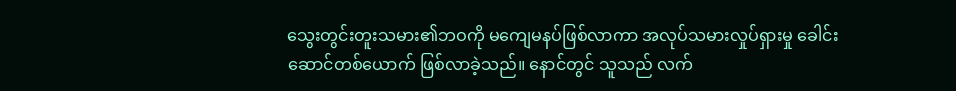သွေးတွင်းတူးသမား၏ဘဝကို မကျေမနပ်ဖြစ်လာကာ အလုပ်သမားလှုပ်ရှားမှု ခေါင်းဆောင်တစ်ယောက် ဖြစ်လာခဲ့သည်။ နောင်တွင် သူသည် လက်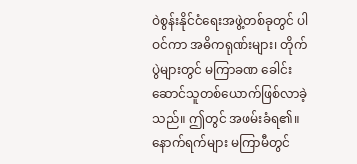ဝဲစွန်းနိုင်ငံရေးအဖွဲ့တစ်ခုတွင် ပါဝင်ကာ အဓိကရုဏ်းများ၊ တိုက်ပွဲများတွင် မကြာခဏ ခေါင်းဆောင်သူတစ်ယောက်ဖြစ်လာခဲ့သည်။ ဤတွင် အဖမ်းခံရ၏။ နောက်ရက်များ မကြာမီတွင်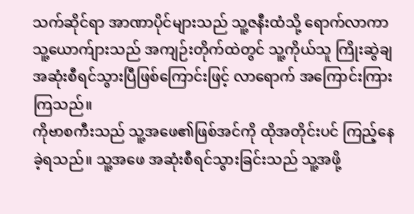သက်ဆိုင်ရာ အာဏာပိုင်များသည် သူ့ဇနီးထံသို့ ရောက်လာကာ သူ့ယောက်ျားသည် အကျဉ်းတိုက်ထဲတွင် သူ့ကိုယ်သူ ကြိုးဆွဲချ အဆုံးစီရင်သွားပြီဖြစ်ကြောင်းဖြင့် လာရောက် အကြောင်းကြားကြသည်။
ကိုဗာစကီးသည် သူ့အဖေ၏ဖြစ်အင်ကို ထိုအတိုင်းပင် ကြည့်နေခဲ့ရသည်။ သူ့အဖေ အဆုံးစီရင်သွားခြင်းသည် သူ့အဖို့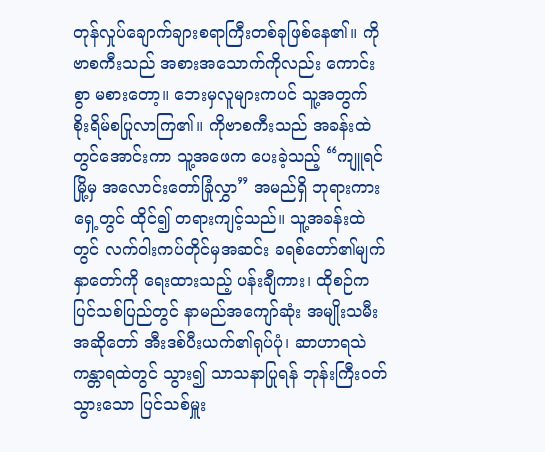တုန်လှုပ်ချောက်ချားစရာကြီးတစ်ခုဖြစ်နေ၏။ ကိုဗာစကီးသည် အစားအသောက်ကိုလည်း ကောင်းစွာ မစားတော့။ ဘေးမှလူများကပင် သူ့အတွက် စိုးရိမ်စပြုလာကြ၏။ ကိုဗာစကီးသည် အခန်းထဲတွင်အောင်းကာ သူ့အဖေက ပေးခဲ့သည့် “ကျူရင်မြို့မှ အလောင်းတော်ခြုံလွှာ” အမည်ရှိ ဘုရားကားရှေ့တွင် ထိုင်၍ တရားကျင့်သည်။ သူ့အခန်းထဲတွင် လက်ဝါးကပ်တိုင်မှအဆင်း ခရစ်တော်၏မျက်နှာတော်ကို ရေးထားသည့် ပန်းချီကား၊ ထိုစဉ်က ပြင်သစ်ပြည်တွင် နာမည်အကျော်ဆုံး အမျိုးသမီးအဆိုတော် အီးဒစ်ပီးယက်၏ရုပ်ပုံ၊ ဆာဟာရသဲကန္တာရထဲတွင် သွား၍ သာသနာပြုရန် ဘုန်းကြီးဝတ်သွားသော ပြင်သစ်မှူး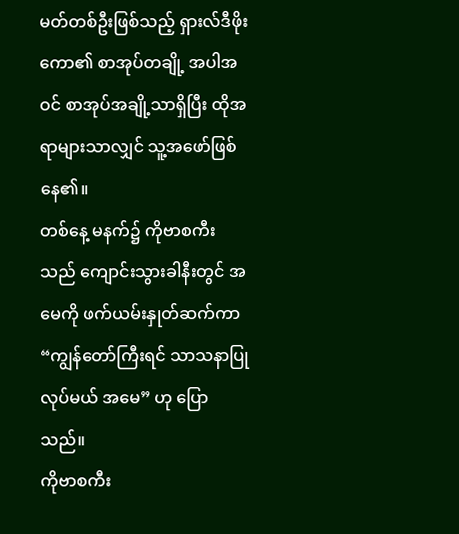မတ်တစ်ဦးဖြစ်သည့် ရှားလ်ဒီဖိုးကော၏ စာအုပ်တချို့ အပါအဝင် စာအုပ်အချို့သာရှိပြီး ထိုအရာများသာလျှင် သူ့အဖော်ဖြစ်နေ၏။
တစ်နေ့ မနက်၌ ကိုဗာစကီးသည် ကျောင်းသွားခါနီးတွင် အမေကို ဖက်ယမ်းနှုတ်ဆက်ကာ “ကျွန်တော်ကြီးရင် သာသနာပြုလုပ်မယ် အမေ” ဟု ပြောသည်။
ကိုဗာစကီး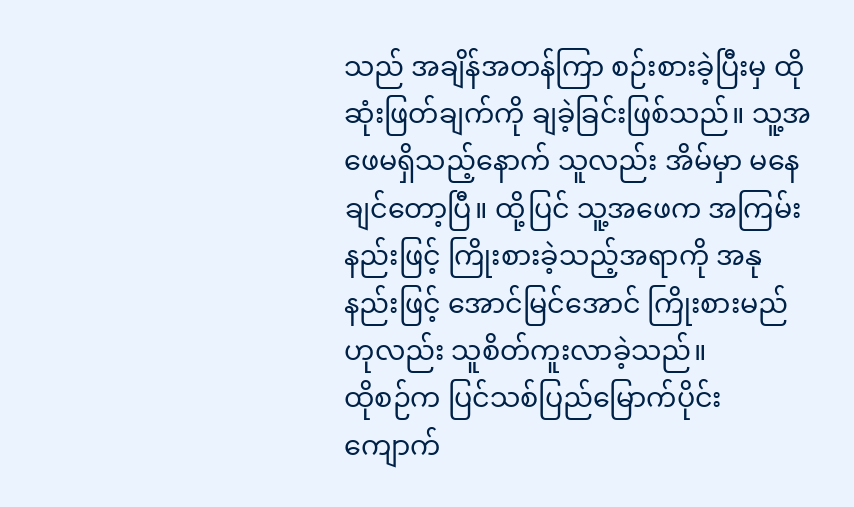သည် အချိန်အတန်ကြာ စဉ်းစားခဲ့ပြီးမှ ထိုဆုံးဖြတ်ချက်ကို ချခဲ့ခြင်းဖြစ်သည်။ သူ့အဖေမရှိသည့်နောက် သူလည်း အိမ်မှာ မနေချင်တော့ပြီ။ ထို့ပြင် သူ့အဖေက အကြမ်းနည်းဖြင့် ကြိုးစားခဲ့သည့်အရာကို အနုနည်းဖြင့် အောင်မြင်အောင် ကြိုးစားမည်ဟုလည်း သူစိတ်ကူးလာခဲ့သည်။
ထိုစဉ်က ပြင်သစ်ပြည်မြောက်ပိုင်း ကျောက်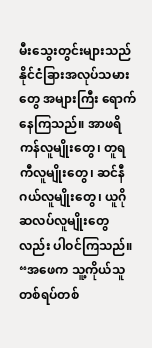မီးသွေးတွင်းများသည် နိုင်ငံခြားအလုပ်သမားတွေ အများကြီး ရောက်နေကြသည်။ အာဖရိကန်လူမျိုးတွေ၊ တူရကီလူမျိုးတွေ၊ ဆင်နီဂယ်လူမျိုးတွေ၊ ယူဂိုဆလပ်လူမျိုးတွေလည်း ပါဝင်ကြသည်။
“အဖေက သူ့ကိုယ်သူ တစ်ရပ်တစ်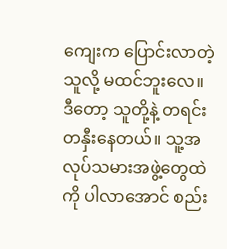ကျေးက ပြောင်းလာတဲ့သူလို့ မထင်ဘူးလေ။ ဒီတော့ သူတို့နဲ့ တရင်းတနှီးနေတယ်။ သူ့အလုပ်သမားအဖွဲ့တွေထဲကို ပါလာအောင် စည်း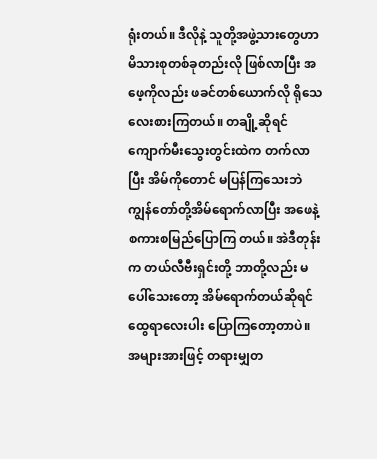ရုံးတယ်။ ဒီလိုနဲ့ သူတို့အဖွဲ့သားတွေဟာ မိသားစုတစ်ခုတည်းလို ဖြစ်လာပြီး အဖေ့ကိုလည်း ဖခင်တစ်ယောက်လို ရိုသေလေးစားကြတယ်။ တချို့ဆိုရင် ကျောက်မီးသွေးတွင်းထဲက တက်လာပြီး အိမ်ကိုတောင် မပြန်ကြသေးဘဲ ကျွန်တော်တို့အိမ်ရောက်လာပြီး အဖေနဲ့ စကားစမြည်ပြောကြ တယ်။ အဲဒီတုန်းက တယ်လီဗီးရှင်းတို့ ဘာတို့လည်း မပေါ်သေးတော့ အိမ်ရောက်တယ်ဆိုရင် ထွေရာလေးပါး ပြောကြတော့တာပဲ။ အများအားဖြင့် တရားမျှတ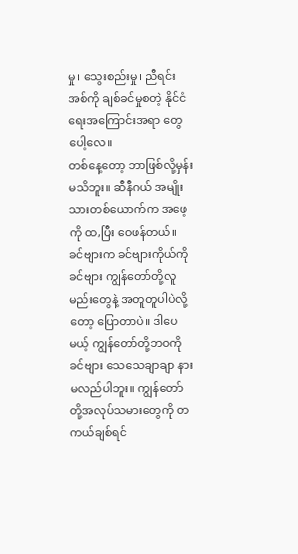မှု၊ သွေးစည်းမှု၊ ညီရင်းအစ်ကို ချစ်ခင်မှုစတဲ့ နိုင်ငံရေးအကြောင်းအရာ တွေပေါ့လေ။
တစ်နေ့တော့ ဘာဖြစ်လို့မှန်း မသိဘူး။ ဆီနီဂယ် အမျိုးသားတစ်ယောက်က အဖေ့ကို ထ,ပြီး ဝေဖန်တယ်။ ခင်ဗျားက ခင်ဗျားကိုယ်ကိုခင်ဗျား ကျွန်တော်တို့လူမည်းတွေနဲ့ အတူတူပါပဲလို့တော့ ပြောတာပဲ။ ဒါပေမယ့် ကျွန်တော်တို့ဘဝကို ခင်ဗျား သေသေချာချာ နားမလည်ပါဘူး။ ကျွန်တော်တို့အလုပ်သမားတွေကို တကယ်ချစ်ရင်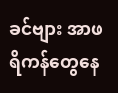ခင်ဗျား အာဖရိကန်တွေနေ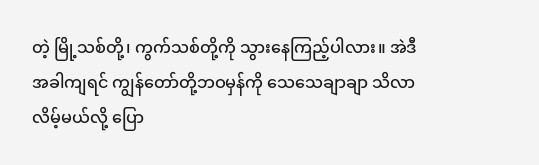တဲ့ မြို့သစ်တို့၊ ကွက်သစ်တို့ကို သွားနေကြည့်ပါလား။ အဲဒီအခါကျရင် ကျွန်တော်တို့ဘဝမှန်ကို သေသေချာချာ သိလာလိမ့်မယ်လို့ ပြော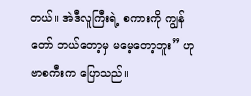တယ်။ အဲဒီလူကြီးရဲ့ စကားကို ကျွန်တော် ဘယ်တော့မှ မမေ့တော့ဘူး” ဟု ဗာစကီးက ပြောသည်။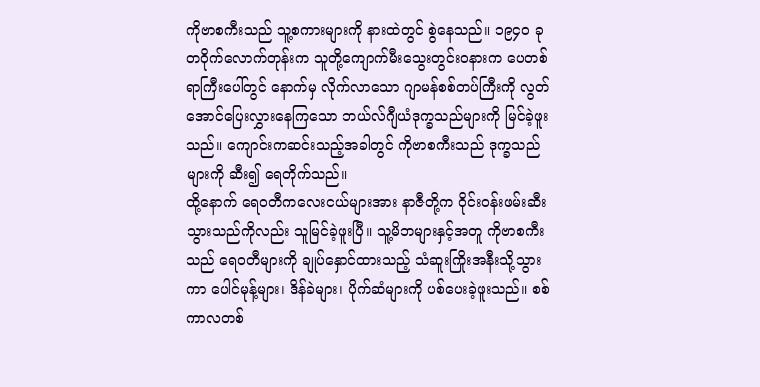ကိုဗာစကီးသည် သူ့စကားများကို နားထဲတွင် စွဲနေသည်။ ၁၉၄၀ ခု တဝိုက်လောက်တုန်းက သူတို့ကျောက်မီးသွေးတွင်းဝနားက ပေတစ်ရာကြီးပေါ်တွင် နောက်မှ လိုက်လာသော ဂျာမန်စစ်တပ်ကြီးကို လွတ်အောင်ပြေးလွှားနေကြသော ဘယ်လ်ဂျီယံဒုက္ခသည်များကို မြင်ခဲ့ဖူးသည်။ ကျောင်းကဆင်းသည့်အခါတွင် ကိုဗာစကီးသည် ဒုက္ခသည်များကို ဆီး၍ ရေတိုက်သည်။
ထို့နောက် ရေဝတီကလေးငယ်များအား နာဇီတို့က ဝိုင်းဝန်းဖမ်းဆီးသွားသည်ကိုလည်း သူမြင်ခဲ့ဖူးပြီ။ သူ့မိဘများနှင့်အတူ ကိုဗာစကီးသည် ရေ၀တီများကို ချုပ်နှောင်ထားသည့် သံဆူးကြိုးအနီးသို့သွားကာ ပေါင်မုန့်များ၊ ဒိန်ခဲများ၊ ပိုက်ဆံများကို ပစ်ပေးခဲ့ဖူးသည်။ စစ်ကာလတစ်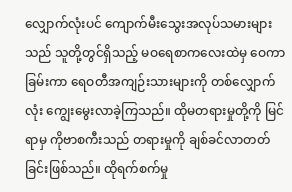လျှောက်လုံးပင် ကျောက်မီးသွေးအလုပ်သမားများသည် သူတို့တွင်ရှိသည့် မဝရေစာကလေးထဲမှ ဝေကာခြမ်းကာ ရေဝတီအကျဉ်းသားများကို တစ်လျှောက်လုံး ကျွေးမွေးလာခဲ့ကြသည်။ ထိုမတရားမှုတို့ကို မြင်ရာမှ ကိုဗာစကီးသည် တရားမှုကို ချစ်ခင်လာတတ်ခြင်းဖြစ်သည်။ ထိုရက်စက်မှု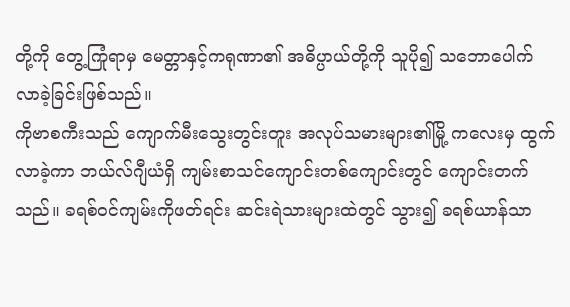တို့ကို တွေ့ကြုံရာမှ မေတ္တာနှင့်ကရုဏာ၏ အဓိပ္ပာယ်တို့ကို သူပို၍ သဘောပေါက်လာခဲ့ခြင်းဖြစ်သည်။
ကိုဗာစကီးသည် ကျောက်မီးသွေးတွင်းတူး အလုပ်သမားများ၏မြို့ ကလေးမှ ထွက်လာခဲ့ကာ ဘယ်လ်ဂျီယံရှိ ကျမ်းစာသင်ကျောင်းတစ်ကျောင်းတွင် ကျောင်းတက်သည်။ ခရစ်ဝင်ကျမ်းကိုဖတ်ရင်း ဆင်းရဲသားများထဲတွင် သွား၍ ခရစ်ယာန်သာ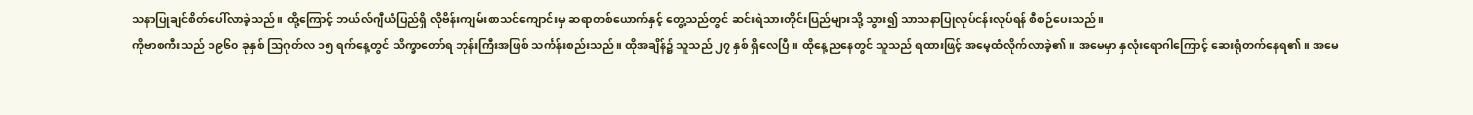သနာပြုချင်စိတ်ပေါ်လာခဲ့သည်။ ထို့ကြောင့် ဘယ်လ်ဂျီယံပြည်ရှိ လိုဗိန်းကျမ်းစာသင်ကျောင်းမှ ဆရာတစ်ယောက်နှင့် တွေ့သည်တွင် ဆင်းရဲသားတိုင်းပြည်များသို့ သွား၍ သာသနာပြုလုပ်ငန်းလုပ်ရန် စီစဉ်ပေးသည်။
ကိုဗာစကီးသည် ၁၉၆၀ ခုနှစ် သြဂုတ်လ ၁၅ ရက်နေ့တွင် သိက္ခာတော်ရ ဘုန်းကြီးအဖြစ် သင်္ကန်းစည်းသည်။ ထိုအချိန်၌ သူသည် ၂၇ နှစ် ရှိလေပြီ။ ထိုနေ့ညနေတွင် သူသည် ရထားဖြင့် အမေ့ထံလိုက်လာခဲ့၏။ အမေမှာ နှလုံးရောဂါကြောင့် ဆေးရုံတက်နေရ၏။ အမေ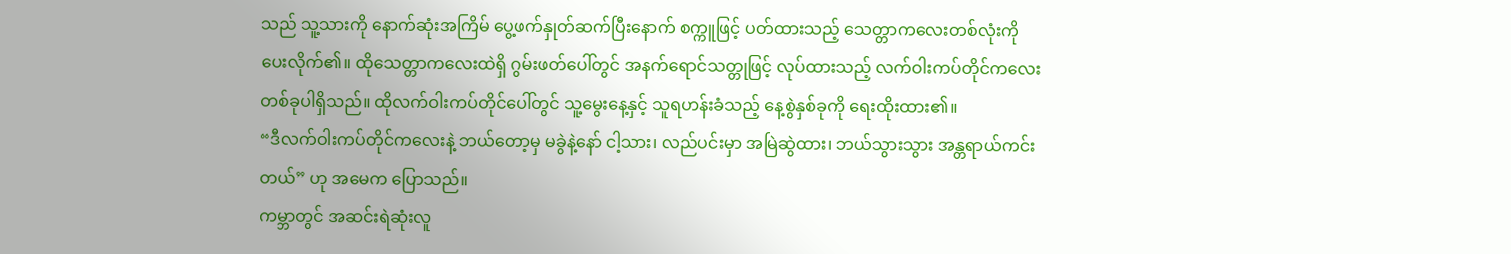သည် သူ့သားကို နောက်ဆုံးအကြိမ် ပွေ့ဖက်နှုတ်ဆက်ပြီးနောက် စက္ကူဖြင့် ပတ်ထားသည့် သေတ္တာကလေးတစ်လုံးကို ပေးလိုက်၏။ ထိုသေတ္တာကလေးထဲရှိ ဂွမ်းဖတ်ပေါ်တွင် အနက်ရောင်သတ္တုဖြင့် လုပ်ထားသည့် လက်ဝါးကပ်တိုင်ကလေးတစ်ခုပါရှိသည်။ ထိုလက်ဝါးကပ်တိုင်ပေါ်တွင် သူ့မွေးနေ့နှင့် သူရဟန်းခံသည့် နေ့စွဲနှစ်ခုကို ရေးထိုးထား၏။
“ဒီလက်ဝါးကပ်တိုင်ကလေးနဲ့ ဘယ်တော့မှ မခွဲနဲ့နော် ငါ့သား၊ လည်ပင်းမှာ အမြဲဆွဲထား၊ ဘယ်သွားသွား အန္တရာယ်ကင်းတယ်” ဟု အမေက ပြောသည်။
ကမ္ဘာတွင် အဆင်းရဲဆုံးလူ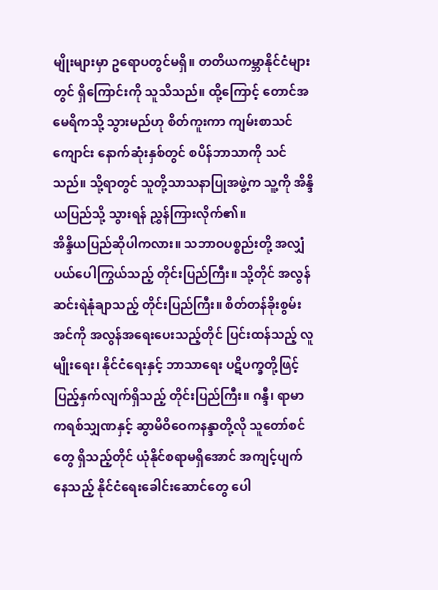မျိုးများမှာ ဥရောပတွင်မရှိ။ တတိယကမ္ဘာနိုင်ငံများတွင် ရှိကြောင်းကို သူသိသည်။ ထို့ကြောင့် တောင်အမေရိကသို့ သွားမည်ဟု စိတ်ကူးကာ ကျမ်းစာသင်ကျောင်း နောက်ဆုံးနှစ်တွင် စပိန်ဘာသာကို သင်သည်။ သို့ရာတွင် သူတို့သာသနာပြုအဖွဲ့က သူ့ကို အိန္ဒိယပြည်သို့ သွားရန် ညွှန်ကြားလိုက်၏။
အိန္ဒိယပြည်ဆိုပါကလား။ သဘာဝပစ္စည်းတို့ အလျှံပယ်ပေါကြွယ်သည့် တိုင်းပြည်ကြီး။ သို့တိုင် အလွန်ဆင်းရဲနုံချာသည့် တိုင်းပြည်ကြီး။ စိတ်တန်ခိုးစွမ်းအင်ကို အလွန်အရေးပေးသည့်တိုင် ပြင်းထန်သည့် လူမျိုးရေး၊ နိုင်ငံရေးနှင့် ဘာသာရေး ပဋိပက္ခတို့ဖြင့် ပြည့်နှက်လျက်ရှိသည့် တိုင်းပြည်ကြီး။ ဂန္ဒီ၊ ရာမာကရစ်သျှဏနှင့် ဆွာမိဝိဝေကနန္ဒာတို့လို သူတော်စင်တွေ ရှိသည့်တိုင် ယုံနိုင်စရာမရှိအောင် အကျင့်ပျက်နေသည့် နိုင်ငံရေးခေါင်းဆောင်တွေ ပေါ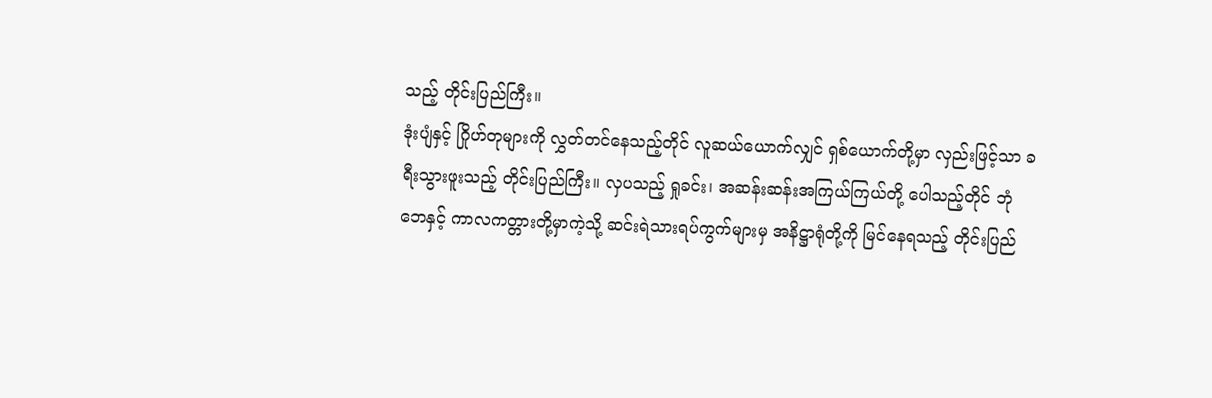သည့် တိုင်းပြည်ကြီး။
ဒုံးပျံနှင့် ဂြိုဟ်တုများကို လွှတ်တင်နေသည့်တိုင် လူဆယ်ယောက်လျှင် ရှစ်ယောက်တို့မှာ လှည်းဖြင့်သာ ခရီးသွားဖူးသည့် တိုင်းပြည်ကြီး။ လှပသည့် ရှုခင်း၊ အဆန်းဆန်းအကြယ်ကြယ်တို့ ပေါသည့်တိုင် ဘုံဘေနှင့် ကာလကတ္တားတို့မှာကဲ့သို့ ဆင်းရဲသားရပ်ကွက်များမှ အနိဋ္ဌာရုံတို့ကို မြင်နေရသည့် တိုင်းပြည်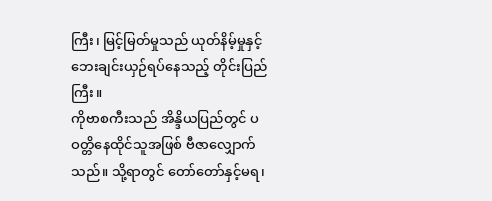ကြီး၊ မြင့်မြတ်မှုသည် ယုတ်နိမ့်မှုနှင့် ဘေးချင်းယှဉ်ရပ်နေသည့် တိုင်းပြည်ကြီး။
ကိုဗာစကီးသည် အိန္ဒိယပြည်တွင် ပဝတ္တိနေထိုင်သူအဖြစ် ဗီဇာလျှောက်သည်။ သို့ရာတွင် တော်တော်နှင့်မရ၊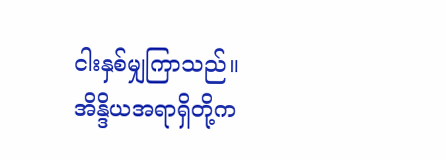ငါးနှစ်မျှကြာသည်။ အိန္ဒိယအရာရှိတို့က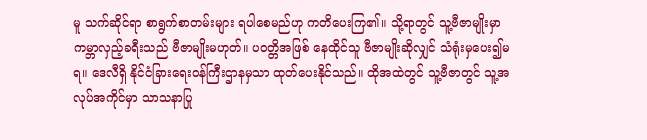မူ သက်ဆိုင်ရာ စာရွက်စာတမ်းများ ရပါစေမည်ဟု ကတိပေးကြ၏။ သို့ရာတွင် သူ့ဗီဇာမျိုးမှာ ကမ္ဘာလှည့်ခရီးသည် ဗီဇာမျိုးမဟုတ်။ ပဝတ္တိအဖြစ် နေထိုင်သူ ဗီဇာမျိုးဆိုလျှင် သံရုံးမှပေး၍မရ။ ဒေလီရှိ နိုင်ငံခြားရေးဝန်ကြီးဌာနမှသာ ထုတ်ပေးနိုင်သည်။ ထိုအထဲတွင် သူ့ဗီဇာတွင် သူ့အလုပ်အကိုင်မှာ သာသနာပြု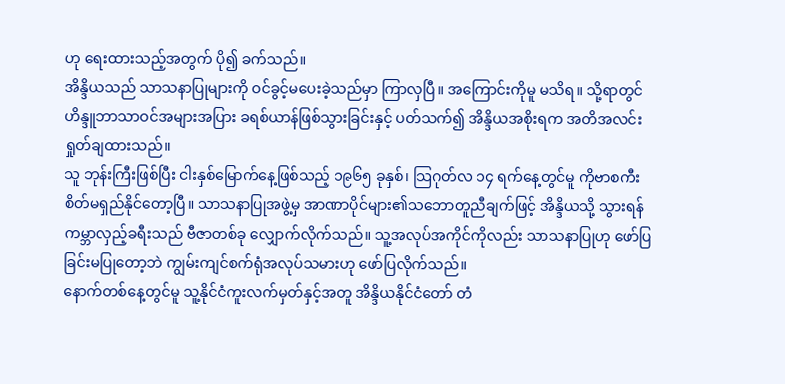ဟု ရေးထားသည့်အတွက် ပို၍ ခက်သည်။
အိန္ဒိယသည် သာသနာပြုများကို ဝင်ခွင့်မပေးခဲ့သည်မှာ ကြာလှပြီ။ အကြောင်းကိုမူ မသိရ။ သို့ရာတွင် ဟိန္ဒူဘာသာဝင်အများအပြား ခရစ်ယာန်ဖြစ်သွားခြင်းနှင့် ပတ်သက်၍ အိန္ဒိယအစိုးရက အတိအလင်း ရှုတ်ချထားသည်။
သူ ဘုန်းကြီးဖြစ်ပြီး ငါးနှစ်မြောက်နေ့ဖြစ်သည့် ၁၉၆၅ ခုနှစ်၊ သြဂုတ်လ ၁၄ ရက်နေ့တွင်မူ ကိုဗာစကီး စိတ်မရှည်နိုင်တော့ပြီ။ သာသနာပြုအဖွဲ့မှ အာဏာပိုင်များ၏သဘောတူညီချက်ဖြင့် အိန္ဒိယသို့ သွားရန် ကမ္ဘာလှည့်ခရီးသည် ဗီဇာတစ်ခု လျှောက်လိုက်သည်။ သူ့အလုပ်အကိုင်ကိုလည်း သာသနာပြုဟု ဖော်ပြခြင်းမပြုတော့ဘဲ ကျွမ်းကျင်စက်ရုံအလုပ်သမားဟု ဖော်ပြလိုက်သည်။
နောက်တစ်နေ့တွင်မူ သူ့နိုင်ငံကူးလက်မှတ်နှင့်အတူ အိန္ဒိယနိုင်ငံတော် တံ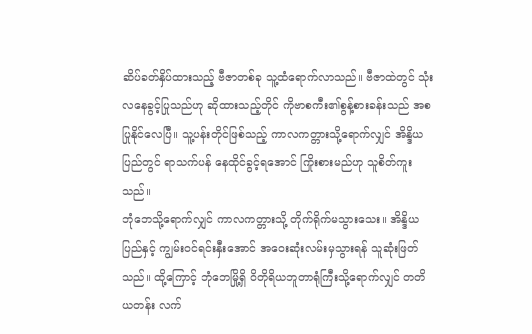ဆိပ်ခတ်နှိပ်ထားသည့် ဗီဇာတစ်ခု သူ့ထံရောက်လာသည်။ ဗီဇာထဲတွင် သုံးလနေခွင့်ပြုသည်ဟု ဆိုထားသည့်တိုင် ကိုဗာစကီး၏စွန့်စားခန်းသည် အစပြုနိုင်လေပြီ။ သူ့ပန်းတိုင်ဖြစ်သည့် ကာလကတ္တားသို့ရောက်လျှင် အိန္ဒိယပြည်တွင် ရာသက်ပန် နေထိုင်ခွင့်ရအောင် ကြိုးစားမည်ဟု သူစိတ်ကူးသည်။
ဘုံဘေသို့ရောက်လျှင် ကာလကတ္တားသို့ တိုက်ရိုက်မသွားသေး။ အိန္ဒိယပြည်နှင့် ကျွမ်းဝင်ရင်းနှီးအောင် အဝေးဆုံးလမ်းမှသွားရန် သူဆုံးဖြတ်သည်။ ထို့ကြောင့် ဘုံဘေမြို့ရှိ ဝိတိုရိယဘူတာရုံကြီးသို့ရောက်လျှင် တတိယတန်း လက်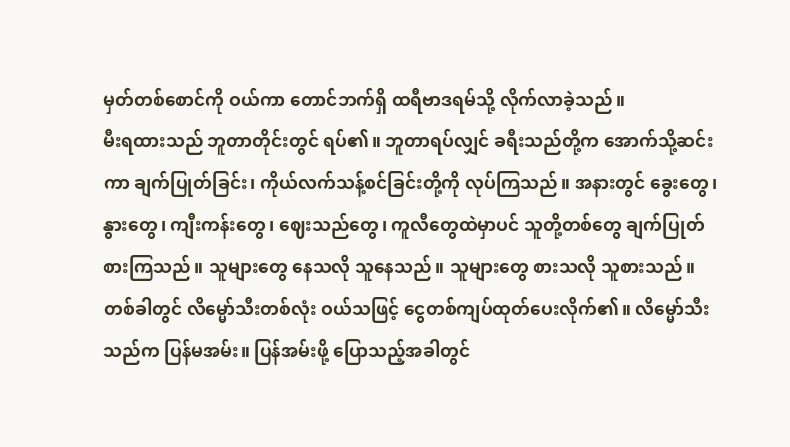မှတ်တစ်စောင်ကို ဝယ်ကာ တောင်ဘက်ရှိ ထရီဗာဒရမ်သို့ လိုက်လာခဲ့သည်။
မီးရထားသည် ဘူတာတိုင်းတွင် ရပ်၏။ ဘူတာရပ်လျှင် ခရီးသည်တို့က အောက်သို့ဆင်းကာ ချက်ပြုတ်ခြင်း၊ ကိုယ်လက်သန့်စင်ခြင်းတို့ကို လုပ်ကြသည်။ အနားတွင် ခွေးတွေ၊ နွားတွေ၊ ကျီးကန်းတွေ၊ ဈေးသည်တွေ၊ ကူလီတွေထဲမှာပင် သူတို့တစ်တွေ ချက်ပြုတ်စားကြသည်။ သူများတွေ နေသလို သူနေသည်။ သူများတွေ စားသလို သူစားသည်။
တစ်ခါတွင် လိမ္မော်သီးတစ်လုံး ဝယ်သဖြင့် ငွေတစ်ကျပ်ထုတ်ပေးလိုက်၏။ လိမ္မော်သီးသည်က ပြန်မအမ်း။ ပြန်အမ်းဖို့ ပြောသည့်အခါတွင်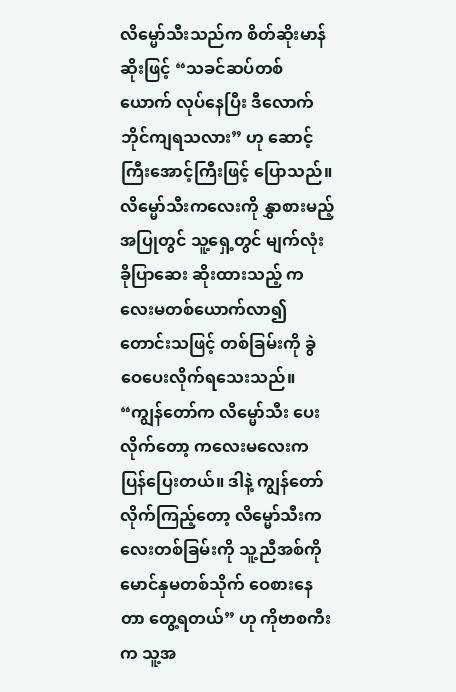လိမ္မော်သီးသည်က စိတ်ဆိုးမာန်ဆိုးဖြင့် “သခင်ဆပ်တစ်ယောက် လုပ်နေပြီး ဒီလောက် ဘိုင်ကျရသလား” ဟု ဆောင့်ကြီးအောင့်ကြီးဖြင့် ပြောသည်။
လိမ္မော်သီးကလေးကို နွှာစားမည့်အပြုတွင် သူ့ရှေ့တွင် မျက်လုံး ခိုပြာဆေး ဆိုးထားသည့် ကလေးမတစ်ယောက်လာ၍ တောင်းသဖြင့် တစ်ခြမ်းကို ခွဲဝေပေးလိုက်ရသေးသည်။
“ကျွန်တော်က လိမ္မော်သီး ပေးလိုက်တော့ ကလေးမလေးက ပြန်ပြေးတယ်။ ဒါနဲ့ ကျွန်တော်လိုက်ကြည့်တော့ လိမ္မော်သီးကလေးတစ်ခြမ်းကို သူ့ညီအစ်ကိုမောင်နှမတစ်သိုက် ဝေစားနေတာ တွေ့ရတယ်” ဟု ကိုဗာစကီးက သူ့အ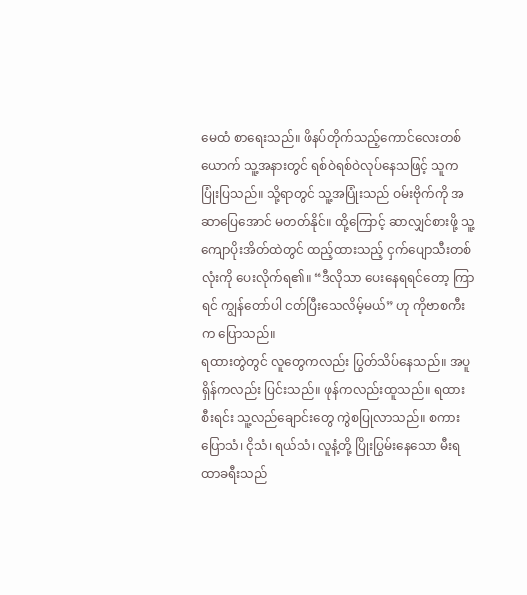မေထံ စာရေးသည်။ ဖိနပ်တိုက်သည့်ကောင်လေးတစ်ယောက် သူ့အနားတွင် ရစ်ဝဲရစ်ဝဲလုပ်နေသဖြင့် သူက ပြုံးပြသည်။ သို့ရာတွင် သူ့အပြုံးသည် ဝမ်းဗိုက်ကို အဆာပြေအောင် မတတ်နိုင်။ ထို့ကြောင့် ဆာလျှင်စားဖို့ သူ့ကျောပိုးအိတ်ထဲတွင် ထည့်ထားသည့် ငှက်ပျောသီးတစ်လုံးကို ပေးလိုက်ရ၏။ “ဒီလိုသာ ပေးနေရရင်တော့ ကြာရင် ကျွန်တော်ပါ ငတ်ပြီးသေလိမ့်မယ်” ဟု ကိုဗာစကီးက ပြောသည်။
ရထားတွဲတွင် လူတွေကလည်း ပြွတ်သိပ်နေသည်။ အပူရှိန်ကလည်း ပြင်းသည်။ ဖုန်ကလည်းထူသည်။ ရထားစီးရင်း သူ့လည်ချောင်းတွေ ကွဲစပြုလာသည်။ စကားပြောသံ၊ ငိုသံ၊ ရယ်သံ၊ လူနံ့တို့ ပြိုးပြွမ်းနေသော မီးရထာခရီးသည်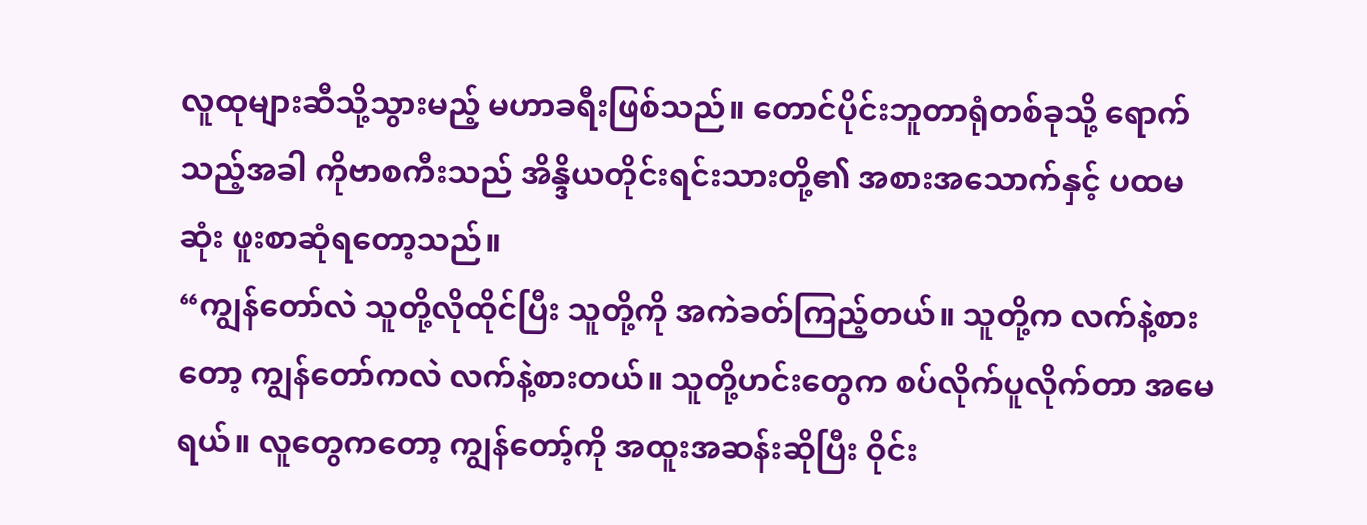လူထုများဆီသို့သွားမည့် မဟာခရီးဖြစ်သည်။ တောင်ပိုင်းဘူတာရုံတစ်ခုသို့ ရောက်သည့်အခါ ကိုဗာစကီးသည် အိန္ဒိယတိုင်းရင်းသားတို့၏ အစားအသောက်နှင့် ပထမဆုံး ဖူးစာဆုံရတော့သည်။
“ကျွန်တော်လဲ သူတို့လိုထိုင်ပြီး သူတို့ကို အကဲခတ်ကြည့်တယ်။ သူတို့က လက်နဲ့စားတော့ ကျွန်တော်ကလဲ လက်နဲ့စားတယ်။ သူတို့ဟင်းတွေက စပ်လိုက်ပူလိုက်တာ အမေရယ်။ လူတွေကတော့ ကျွန်တော့်ကို အထူးအဆန်းဆိုပြီး ဝိုင်း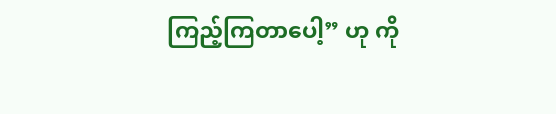ကြည့်ကြတာပေါ့” ဟု ကို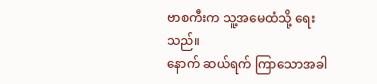ဗာစကီးက သူ့အမေထံသို့ ရေးသည်။
နောက် ဆယ်ရက် ကြာသောအခါ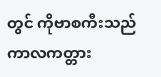တွင် ကိုဗာစကီးသည် ကာလကတ္တား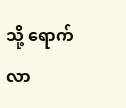သို့ ရောက်လာ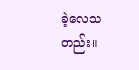ခဲ့လေသတည်း။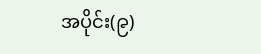အပိုင်း(၉)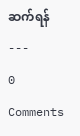ဆက်ရန်
---
0 Comments